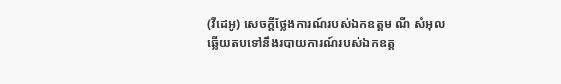(វីដេអូ) សេចក្ដីថ្លែងការណ៍របស់ឯកឧត្តម ណី សំអុល ឆ្លើយតបទៅនឹងរបាយការណ៍របស់ឯកឧត្ត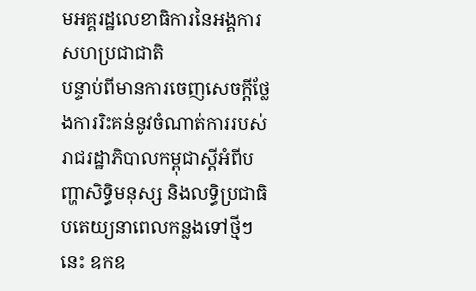មអគ្គរដ្ឋលេខាធិការនៃអង្គការសហប្រជាជាតិ
បន្ទាប់ពីមានការចេញសេចក្ដីថ្លែងការរិះគន់នូវចំណាត់ការរបស់រាជរដ្ឋាភិបាលកម្ពុជាស្ដីអំពីបញ្ហាសិទ្ធិមនុស្ស និងលទ្ធិប្រជាធិបតេយ្យនាពេលកន្លងទៅថ្មីៗនេះ ឧកឧ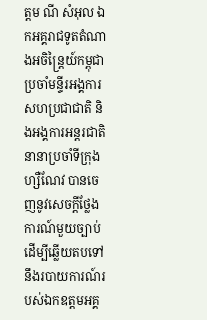ត្តម ណី សំអុល ឯកអគ្គរាជទូតតំណាងអចិន្ត្រៃយ៍កម្ពុជា ប្រចាំមន្ទីរអង្គការសហប្រជាជាតិ និងអង្គការអន្តរជាតិនានាប្រចាំទីក្រុង ហ្សឺណែវ បានចេញនូវសេចក្ដីថ្លែងការណ៍មួយច្បាប់ដើម្បីឆ្លើយតបទៅនឹងរបាយការណ៍របស់ឯកឧត្តមអគ្គ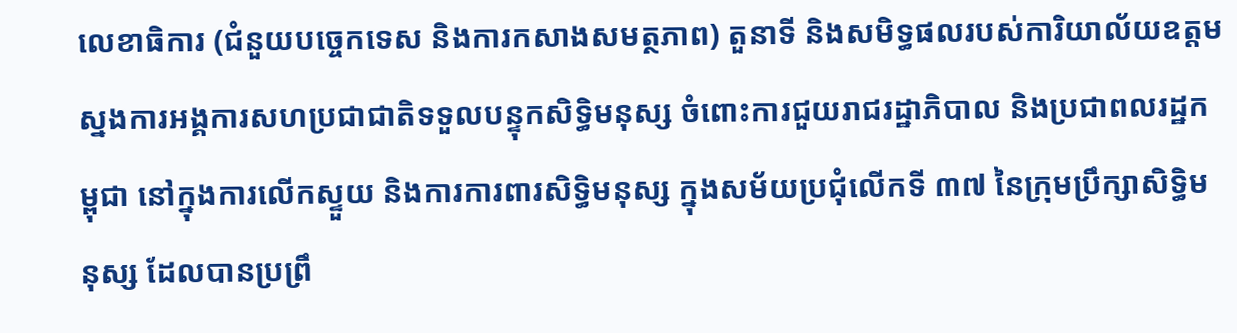លេខាធិការ (ជំនួយបច្ចេកទេស និងការកសាងសមត្ថភាព) តួនាទី និងសមិទ្ធផលរបស់ការិយាល័យឧត្តមស្នងការអង្គការសហប្រជាជាតិទទួលបន្ទុកសិទ្ធិមនុស្ស ចំពោះការជួយរាជរដ្ឋាភិបាល និងប្រជាពលរដ្ឋកម្ពុជា នៅក្នុងការលើកស្ទួយ និងការការពារសិទ្ធិមនុស្ស ក្នុងសម័យប្រជុំលើកទី ៣៧ នៃក្រុមប្រឹក្សាសិទ្ធិមនុស្ស ដែលបានប្រព្រឹ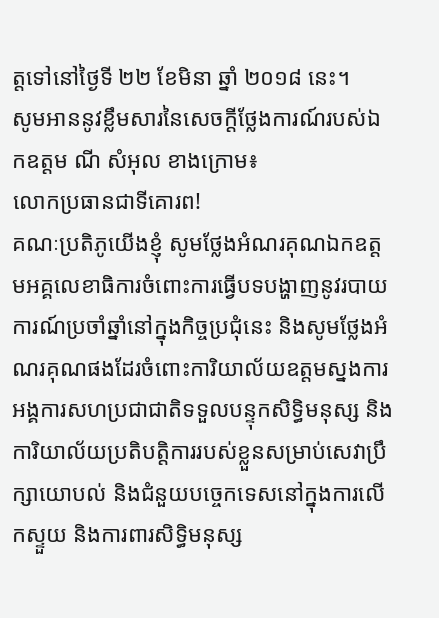ត្តទៅនៅថ្ងៃទី ២២ ខែមិនា ឆ្នាំ ២០១៨ នេះ។
សូមអាននូវខ្លឹមសារនៃសេចក្ដីថ្លែងការណ៍របស់ឯកឧត្តម ណី សំអុល ខាងក្រោម៖
លោកប្រធានជាទីគោរព!
គណៈប្រតិភូយើងខ្ញុំ សូមថ្លែងអំណរគុណឯកឧត្តមអគ្គលេខាធិការចំពោះការធ្វើបទបង្ហាញនូវរបាយការណ៍ប្រចាំឆ្នាំនៅក្នុងកិច្ចប្រជុំនេះ និងសូមថ្លែងអំណរគុណផងដែរចំពោះការិយាល័យឧត្តមស្នងការអង្គការសហប្រជាជាតិទទួលបន្ទុកសិទ្ធិមនុស្ស និងការិយាល័យប្រតិបត្តិការរបស់ខ្លួនសម្រាប់សេវាប្រឹក្សាយោបល់ និងជំនួយបច្ចេកទេសនៅក្នុងការលើកស្ទួយ និងការពារសិទ្ធិមនុស្ស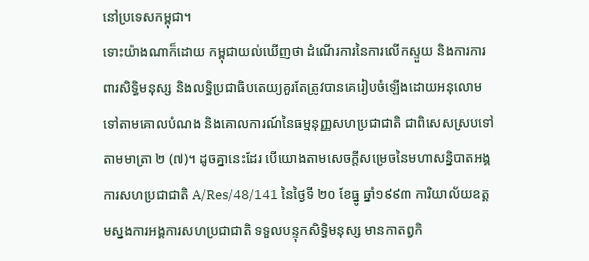នៅប្រទេសកម្ពុជា។
ទោះយ៉ាងណាក៏ដោយ កម្ពុជាយល់ឃើញថា ដំណើរការនៃការលើកស្ទួយ និងការការពារសិទ្ធិមនុស្ស និងលទ្ធិប្រជាធិបតេយ្យគួរតែត្រូវបានគេរៀបចំឡើងដោយអនុលោមទៅតាមគោលបំណង និងគោលការណ៍នៃធម្មនុញ្ញសហប្រជាជាតិ ជាពិសេសស្របទៅតាមមាត្រា ២ (៧)។ ដូចគ្នានេះដែរ បើយោងតាមសេចក្ដីសម្រេចនៃមហាសន្និបាតអង្គការសហប្រជាជាតិ A/Res/48/141 នៃថ្ងៃទី ២០ ខែធ្នូ ឆ្នាំ១៩៩៣ ការិយាល័យឧត្តមស្នងការអង្គការសហប្រជាជាតិ ទទួលបន្ទុកសិទ្ធិមនុស្ស មានកាតព្វកិ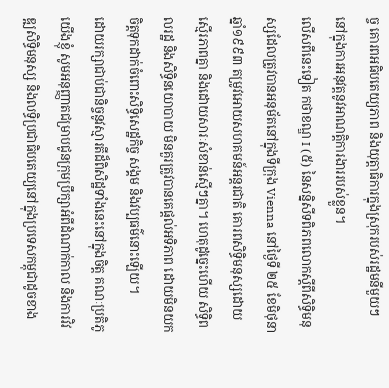ច្ច គោរពអធិបតេយ្យភាព និងយុត្តាធិការក្នុងស្រុករបស់រដ្ឋមនីមួយៗនៅក្នុងការអនុវត្តនូវអាណត្តិការងាររបស់ខ្លួន។
លើសពីនេះទៀត កថាខណ្ឌ I (៥) នៃសន្និសីទពិភពលោកស្ដីពីសិទ្ធិមនុស្សដែលត្រូវបានអនុម័តនៅក្នុងទីក្រុង Vienna នៅថ្ងៃទី ២៥ ខែមិថុនា ឆ្នាំ១៩៩៣ តម្រូវអោយសហគមន៍អន្ដរជាតិ គោរពសិទ្ធិមនុស្សដោយស្មើរភាពគ្នា និងដោយសារៈសំខាន់ស្មើៗគ្នា។ ហេតុដូច្នេះហើយ សិទ្ធិពលរដ្ឋ និងសិទ្ធិនយោបាយ មិនគួរត្រូវបានគេផ្ដល់អទិភាព ដោយមិនយកចិត្តទុកដាក់ចំពោះសិទ្ធិសេដ្ឋកិច្ច សង្គម និងវប្បធម៌នោះឡើយ។
ដោយរក្សាជាប់ជានិច្ចនូវស្មារតីដ៏ពិសិដ្ឋទាំងនេះនៅក្នុងចិត្ត គណៈប្រតិភូយើងខ្ញុំ សូមអនុញ្ញាតជម្រាបជូនក្រុមប្រឹក្សាអំពីដំណាក់កាល និងការវិវឌ្ឍសិទ្ធិមនុស្ស និងលទ្ធិប្រជាធិបតេយ្យនៅក្នុងប្រទេសកម្ពុជាដូចខាង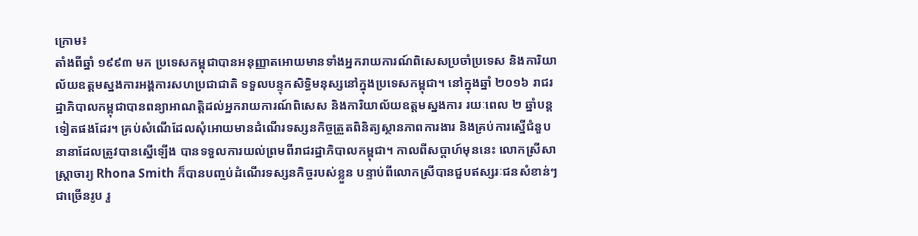ក្រោម៖
តាំងពីឆ្នាំ ១៩៩៣ មក ប្រទេសកម្ពុជាបានអនុញ្ញាតអោយមានទាំងអ្នករាយការណ៍ពិសេសប្រចាំប្រទេស និងការិយាល័យឧត្តមស្នងការអង្គការសហប្រជាជាតិ ទទួលបន្ទុកសិទ្ធិមនុស្សនៅក្នុងប្រទេសកម្ពុជា។ នៅក្នុងឆ្នាំ ២០១៦ រាជរដ្ឋាភិបាលកម្ពុជាបានពន្យាអាណត្តិដល់អ្នករាយការណ៍ពិសេស និងការិយាល័យឧត្តមស្នងការ រយៈពេល ២ ឆ្នាំបន្តទៀតផងដែរ។ គ្រប់សំណើដែលសុំអោយមានដំណើរទស្សនកិច្ចត្រួតពិនិត្យស្ថានភាពការងារ និងគ្រប់ការស្នើជំនួបនានាដែលត្រូវបានស្នើឡើង បានទទួលការយល់ព្រមពីរាជរដ្ឋាភិបាលកម្ពុជា។ កាលពីសប្ដាហ៍មុននេះ លោកស្រីសាស្រ្ដាចារ្យ Rhona Smith ក៏បានបញ្ចប់ដំណើរទស្សនកិច្ចរបស់ខ្លួន បន្ទាប់ពីលោកស្រីបានជួបឥស្សរៈជនសំខាន់ៗជាច្រើនរូប រួ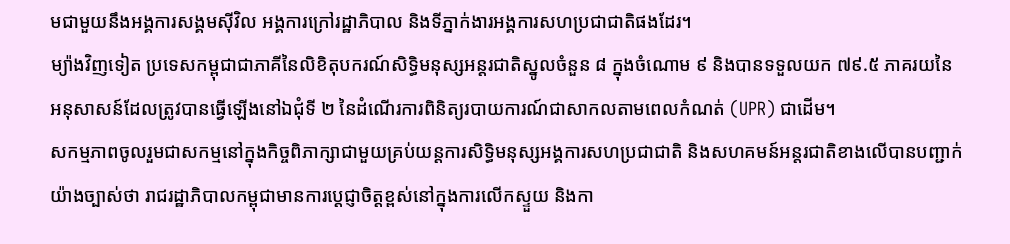មជាមួយនឹងអង្គការសង្គមស៊ីវិល អង្គការក្រៅរដ្ឋាភិបាល និងទីភ្នាក់ងារអង្គការសហប្រជាជាតិផងដែរ។
ម្យ៉ាងវិញទៀត ប្រទេសកម្ពុជាជាភាគីនៃលិខិតុបករណ៍សិទ្ធិមនុស្សអន្ដរជាតិស្នូលចំនួន ៨ ក្នុងចំណោម ៩ និងបានទទួលយក ៧៩.៥ ភាគរយនៃអនុសាសន៍ដែលត្រូវបានធ្វើឡើងនៅឯជុំទី ២ នៃដំណើរការពិនិត្យរបាយការណ៍ជាសាកលតាមពេលកំណត់ (UPR) ជាដើម។
សកម្មភាពចូលរួមជាសកម្មនៅក្នុងកិច្ចពិភាក្សាជាមួយគ្រប់យន្ដការសិទ្ធិមនុស្សអង្គការសហប្រជាជាតិ និងសហគមន៍អន្តរជាតិខាងលើបានបញ្ជាក់យ៉ាងច្បាស់ថា រាជរដ្ឋាភិបាលកម្ពុជាមានការប្ដេជ្ញាចិត្តខ្ពស់នៅក្នុងការលើកស្ទួយ និងកា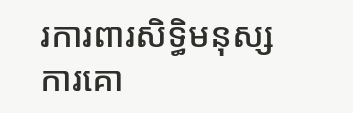រការពារសិទ្ធិមនុស្ស ការគោ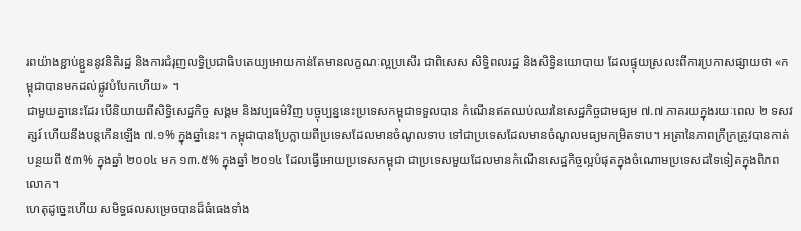រពយ៉ាងខ្ជាប់ខ្ជួននូវនិតិរដ្ឋ និងការជំរុញលទ្ធិប្រជាធិបតេយ្យអោយកាន់តែមានលក្ខណៈល្អប្រសើរ ជាពិសេស សិទ្ធិពលរដ្ឋ និងសិទ្ធិនយោបាយ ដែលផ្ទុយស្រលះពីការប្រកាសផ្សាយថា «កម្ពុជាបានមកដល់ផ្លូវបំបែកហើយ» ។
ជាមួយគ្នានេះដែរ បើនិយាយពីសិទ្ធិសេដ្ឋកិច្ច សង្គម និងវប្បធម៌វិញ បច្ចុប្បន្ននេះប្រទេសកម្ពុជាទទួលបាន កំណើនឥតឈប់ឈរនៃសេដ្ឋកិច្ចជាមធ្យម ៧.៧ ភាគរយក្នុងរយៈពេល ២ ទសវត្សរ៍ ហើយនឹងបន្តកើនឡើង ៧.១% ក្នុងឆ្នាំនេះ។ កម្ពុជាបានប្រែក្លាយពីប្រទេសដែលមានចំណូលទាប ទៅជាប្រទេសដែលមានចំណូលមធ្យមកម្រិតទាប។ អត្រានៃភាពក្រីក្រត្រូវបានកាត់បន្ថយពី ៥៣% ក្នុងឆ្នាំ ២០០៤ មក ១៣.៥% ក្នុងឆ្នាំ ២០១៤ ដែលធ្វើអោយប្រទេសកម្ពុជា ជាប្រទេសមួយដែលមានកំណើនសេដ្ឋកិច្ចល្អបំផុតក្នុងចំណោមប្រទេសដទៃទៀតក្នុងពិភពលោក។
ហេតុដូច្នេះហើយ សមិទ្ធផលសម្រេចបានដ៏ធំធេងទាំង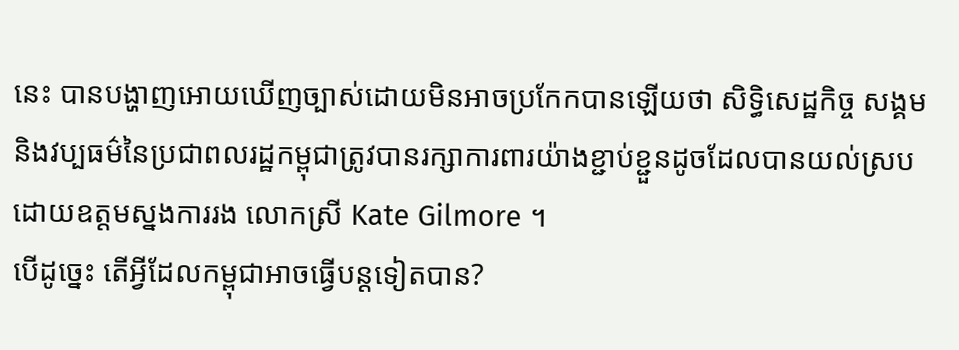នេះ បានបង្ហាញអោយឃើញច្បាស់ដោយមិនអាចប្រកែកបានឡើយថា សិទ្ធិសេដ្ឋកិច្ច សង្គម និងវប្បធម៌នៃប្រជាពលរដ្ឋកម្ពុជាត្រូវបានរក្សាការពារយ៉ាងខ្ជាប់ខ្ជួនដូចដែលបានយល់ស្របដោយឧត្តមស្នងការរង លោកស្រី Kate Gilmore ។
បើដូច្នេះ តើអ្វីដែលកម្ពុជាអាចធ្វើបន្តទៀតបាន?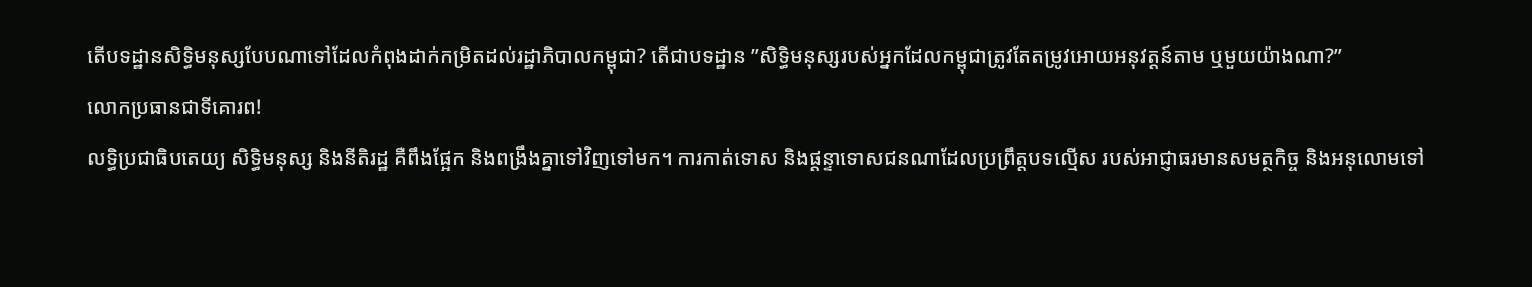តើបទដ្ឋានសិទ្ធិមនុស្សបែបណាទៅដែលកំពុងដាក់កម្រិតដល់រដ្ឋាភិបាលកម្ពុជា? តើជាបទដ្ឋាន ”សិទ្ធិមនុស្សរបស់អ្នកដែលកម្ពុជាត្រូវតែតម្រូវអោយអនុវត្តន៍តាម ឬមួយយ៉ាងណា?”
លោកប្រធានជាទីគោរព!
លទ្ធិប្រជាធិបតេយ្យ សិទ្ធិមនុស្ស និងនីតិរដ្ឋ គឺពឹងផ្អែក និងពង្រឹងគ្នាទៅវិញទៅមក។ ការកាត់ទោស និងផ្ដន្ទាទោសជនណាដែលប្រព្រឹត្តបទល្មើស របស់អាជ្ញាធរមានសមត្ថកិច្ច និងអនុលោមទៅ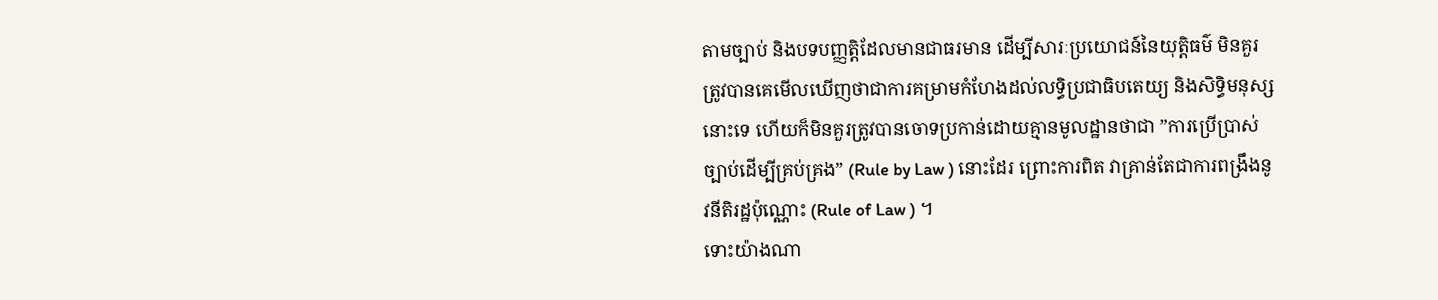តាមច្បាប់ និងបទបញ្ញត្តិដែលមានជាធរមាន ដើម្បីសារៈប្រយោជន៍នៃយុត្តិធម៌ មិនគួរត្រូវបានគេមើលឃើញថាជាការគម្រាមកំហែងដល់លទ្ធិប្រជាធិបតេយ្យ និងសិទ្ធិមនុស្សនោះទេ ហើយក៏មិនគួរត្រូវបានចោទប្រកាន់ដោយគ្មានមូលដ្ឋានថាជា ”ការប្រើប្រាស់ច្បាប់ដើម្បីគ្រប់គ្រង” (Rule by Law ) នោះដែរ ព្រោះការពិត វាគ្រាន់តែជាការពង្រឹងនូវនីតិរដ្ឋប៉ុណ្ណោះ (Rule of Law ) ។
ទោះយ៉ាងណា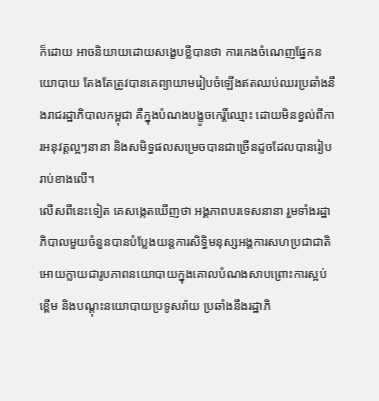ក៏ដោយ អាចនិយាយដោយសង្ខេបខ្លីបានថា ការកេងចំណេញផ្នែកនយោបាយ តែងតែត្រូវបានគេព្យាយាមរៀបចំឡើងឥតឈប់ឈរប្រឆាំងនឹងរាជរដ្ឋាភិបាលកម្ពុជា គឺក្នុងបំណងបង្ខូចកេរ្តិ៍ឈ្មោះ ដោយមិនខ្វល់ពីការអនុវត្តល្អៗនានា និងសមិទ្ធផលសម្រេចបានជាច្រើនដូចដែលបានរៀបរាប់ខាងលើ។
លើសពីនេះទៀត គេសង្កេតឃើញថា អង្គភាពបរទេសនានា រួមទាំងរដ្ឋាភិបាលមួយចំនួនបានបំប្លែងយន្ដការសិទ្ធិមនុស្សអង្គការសហប្រជាជាតិអោយក្លាយជារូបភាពនយោបាយក្នុងគោលបំណងសាបព្រោះការស្អប់ខ្ពើម និងបណ្ដុះនយោបាយប្រទូសរ៉ាយ ប្រឆាំងនឹងរដ្ឋាភិ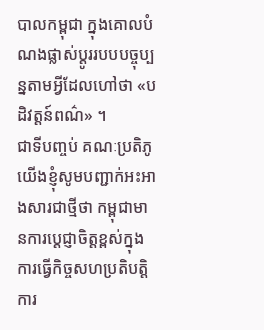បាលកម្ពុជា ក្នុងគោលបំណងផ្លាស់ប្ដូររបបបច្ចុប្បន្នតាមអ្វីដែលហៅថា «បដិវត្តន៍ពណ៌» ។
ជាទីបញ្ចប់ គណៈប្រតិភូយើងខ្ញុំសូមបញ្ជាក់អះអាងសារជាថ្មីថា កម្ពុជាមានការប្ដេជ្ញាចិត្តខ្ពស់ក្នុងការធ្វើកិច្ចសហប្រតិបត្តិការ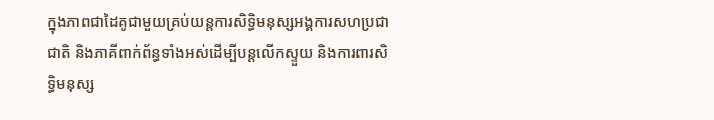ក្នុងភាពជាដៃគូជាមួយគ្រប់យន្ដការសិទ្ធិមនុស្សអង្គការសហប្រជាជាតិ និងភាគីពាក់ព័ន្ធទាំងអស់ដើម្បីបន្ដលើកស្ទួយ និងការពារសិទ្ធិមនុស្ស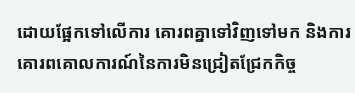ដោយផ្អែកទៅលើការ គោរពគ្នាទៅវិញទៅមក និងការគោរពគោលការណ៍នៃការមិនជ្រៀតជ្រែកកិច្ច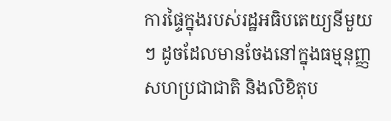ការផ្ទៃក្នុងរបស់រដ្ឋអធិបតេយ្យនីមួយៗ ដូចដែលមានចែងនៅក្នុងធម្មនុញ្ញសហប្រជាជាតិ និងលិខិតុប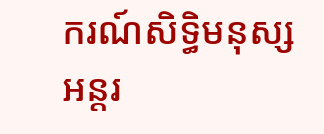ករណ៍សិទ្ធិមនុស្សអន្តរ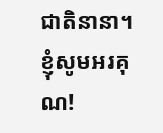ជាតិនានា។
ខ្ញុំសូមអរគុណ!